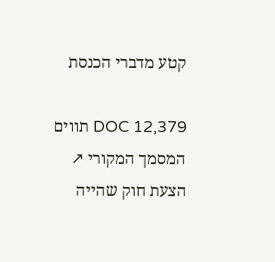קטע מדברי הכנסת

DOC 12,379 תווים המסמך המקורי ↗
הצעת חוק שהייה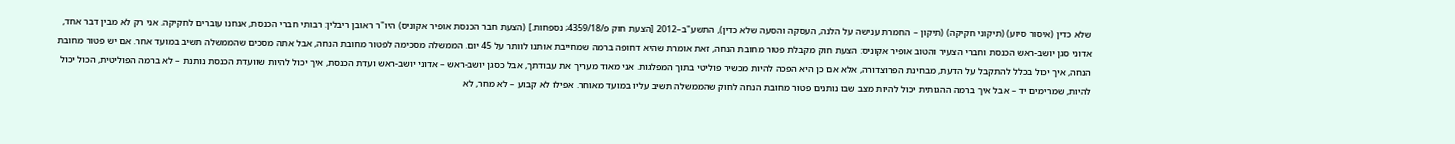שלא כדין (איסור סיוע) (תיקוני חקיקה) (תיקון – החמרת ענישה על הלנה, העסקה והסעה שלא כדין), התשע"ב–2012 [הצעת חוק פ/4359/18; נספחות.] (הצעת חבר הכנסת אופיר אקוניס) היו"ר ראובן ריבלין: רבותי חברי הכנסת, אנחנו עוברים לחקיקה. אני רק לא מבין דבר אחד, אדוני סגן יושב-ראש הכנסת וחברי הצעיר והטוב אופיר אקוניס: הצעת חוק מקבלת פטור מחובת הנחה, זאת אומרת שהיא דחופה ברמה שמחייבת אותנו לוותר על 45 יום. הממשלה מסכימה לפטור מחובת הנחה, אבל אתה מסכים שהממשלה תשיב במועד אחר. אם יש פטור מחובת הנחה, איך יכול בכלל להתקבל על הדעת, מבחינת הפרוצדורה, אלא אם כן היא הפכה להיות מכשיר פוליטי בתוך המפלגות. אני מאוד מעריך את עבודתך, אבל כסגן יושב-ראש – אדוני יושב-ראש ועדת הכנסת, איך יכול להיות שוועדת הכנסת נותנת – לא ברמה הפוליטית, הכול יכול להיות, שמרימים יד – אבל איך ברמה ההגותית יכול להיות מצב שבו נותנים פטור מחובת הנחה לחוק שהממשלה תשיב עליו במועד מאוחר. אפילו לא קבוע – לא מחר, לא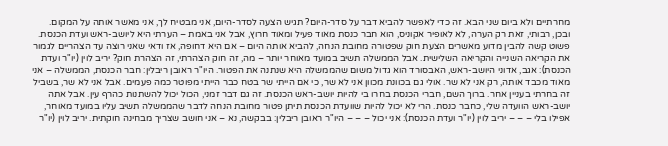מחרתיים ולא ביום שני הבא. זה כדי לאפשר להביא דבר על סדר-היום? תגיש הצעה לסדר-היום, אני מבטיח לך, אני מאשר אותה על המקום. ובכן, רבותי, זאת רק הערה, לא לאופיר אקוניס, הוא חבר כנסת מאוד פעיל ומאוד חרוץ, אבל אני באמת – הערתי היא ליושב-ראש ועדת הכנסת. פשוט קשה להבין מדוע מאשרים הצעת חוק שפטורה מחובת הנחה, להביא אותה היום – אם היא דחופה, אז ודאי שאני רוצה עד הצהריים לגמור את הקריאה השנייה והקריאה השלישית. אבל הממשלה תשיב במועד מאוחר יותר – מה, זה חוק הצהרתי, זה הצהרת חוק? יריב לוין (יו"ר ועדת הכנסת): אגב, אדוני היושב-ראש, האבסורד הוא גדול משום שהממשלה היא שנתנה את הפטור. היו"ר ראובן ריבלין: חבר הכנסת, הממשלה – אני מאוד מכבד אותה, רק אני לא שר. אולי גם בכוונת מכוון אני לא שר, כי אם הייתי שר בטח כבר הייתי מפוטר כמה פעמים. אבל אני לא שר, בשביל זה בחרתי בעניין אחר. ברוך השם, חברי הכנסת בחרו בי להיות יושב-ראש הכנסת. זה גם דבר זמני, הכול יכול להשתנות כהרף עין. אבל אתה יושב-ראש הוועדה שלי, כחבר כנסת. הרי לא יכול להיות שוועדת הכנסת תיתן פטור מחובת הנחה לדבר שהממשלה תשיב עליו במועד מאוחר, אפילו בלי – – – יריב לוין (יו"ר ועדת הכנסת): אני יכול – – – היו"ר ראובן ריבלין: בבקשה, נא – אני חושב שצריך מבחינה חוקתית. יריב לוין (יו"ר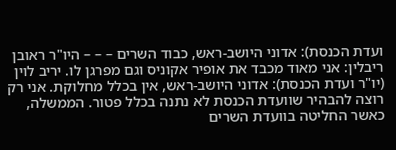ועדת הכנסת): אדוני היושב-ראש, כבוד השרים – – – היו"ר ראובן ריבלין: אני מאוד מכבד את אופיר אקוניס וגם מפרגן לו. יריב לוין (יו"ר ועדת הכנסת): אדוני היושב-ראש, אין בכלל מחלוקת. אני רק רוצה להבהיר שוועדת הכנסת לא נתנה בכלל פטור. הממשלה, כאשר החליטה בוועדת השרים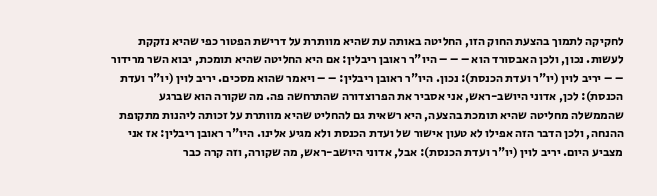לחקיקה לתמוך בהצעת החוק הזו, החליטה באותה עת שהיא מוותרת על דרישת הפטור כפי שהיא נזקקת לעשות. נכון, ולכן האבסורד הוא – – – היו"ר ראובן ריבלין: אם היא החליטה שהיא תומכת, יבוא השר מרידור – – יריב לוין (יו"ר ועדת הכנסת): נכון. היו"ר ראובן ריבלין: – – ויאמר שהוא מסכים. יריב לוין (יו"ר ועדת הכנסת): לכן, אדוני היושב-ראש, אני אסביר את הפרוצדורה שהתרחשה פה. מה שקורה הוא שברגע שהממשלה מחליטה שהיא תומכת בהצעה, היא רשאית גם להחליט שהיא מוותרת על זכותה ליהנות מתקופת ההנחה, ולכן הדבר הזה אפילו לא טעון אישור של ועדת הכנסת ולא מגיע אלינו. היו"ר ראובן ריבלין: אז אני מצביע היום. יריב לוין (יו"ר ועדת הכנסת): אבל, אדוני היושב-ראש, מה שקורה, וזה קרה כבר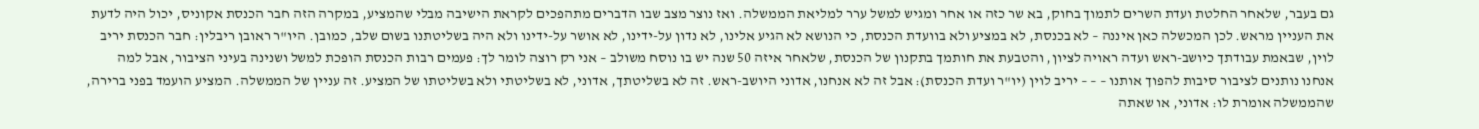גם בעבר, שלאחר החלטת ועדת השרים לתמוך בחוק, בא שר כזה או אחר ומגיש למשל ערר למליאת הממשלה. ואז נוצר מצב שבו הדברים מתהפכים לקראת הישיבה מבלי שהמציע, במקרה הזה חבר הכנסת אקוניס, יכול היה לדעת את העניין מראש. לכן המכשלה כאן איננה – לא בכנסת, לא במציע ולא בוועדת הכנסת, כי הנושא לא הגיע אלינו, לא נדון על-ידינו, לא אושר על-ידינו ולא היה בשליטתנו בשום שלב, כמובן. היו"ר ראובן ריבלין: חבר הכנסת יריב לוין, שבאמת עבודתך כיושב-ראש ועדה ראויה לציון, והטבעת את חותמך בתקנון של הכנסת, שלאחר איזה 50 שנה יש בו נוסח משולב – אני רק רוצה לומר לך: פעמים רבות הכנסת הופכת למשל ושנינה בעיני הציבור, אבל למה אנחנו נותנים לציבור סיבות להפוך אותנו – – – יריב לוין (יו"ר ועדת הכנסת): אבל זה לא אנחנו, אדוני היושב-ראש. זה לא בשליטתך, אדוני, לא בשליטתי ולא בשליטתו של המציע. זה עניין של הממשלה. המציע הועמד בפני ברירה, שהממשלה אומרת לו: אדוני, או שאתה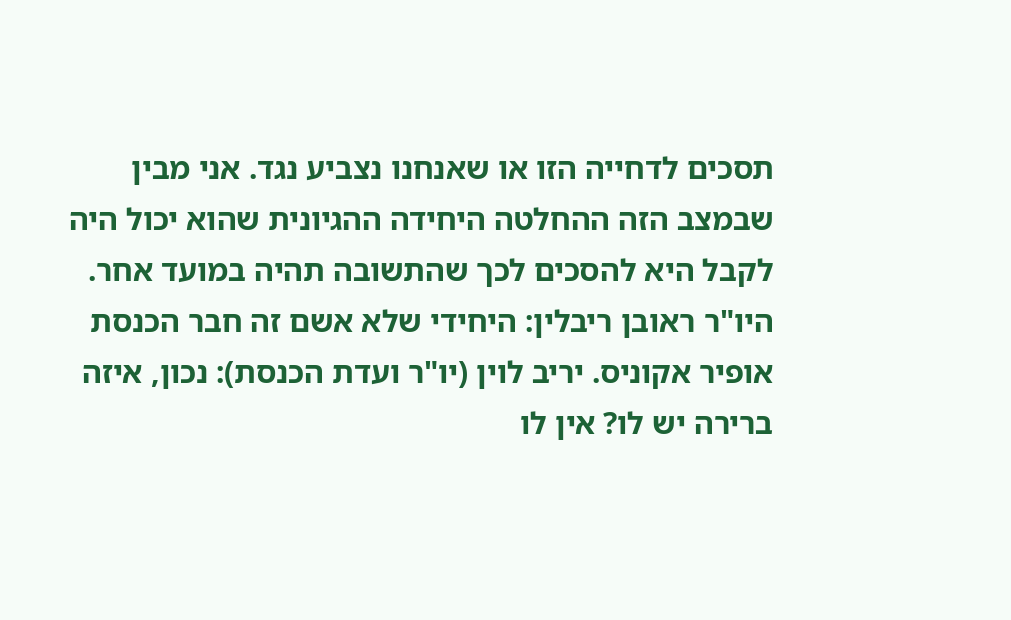תסכים לדחייה הזו או שאנחנו נצביע נגד. אני מבין שבמצב הזה ההחלטה היחידה ההגיונית שהוא יכול היה לקבל היא להסכים לכך שהתשובה תהיה במועד אחר. היו"ר ראובן ריבלין: היחידי שלא אשם זה חבר הכנסת אופיר אקוניס. יריב לוין (יו"ר ועדת הכנסת): נכון, איזה ברירה יש לו? אין לו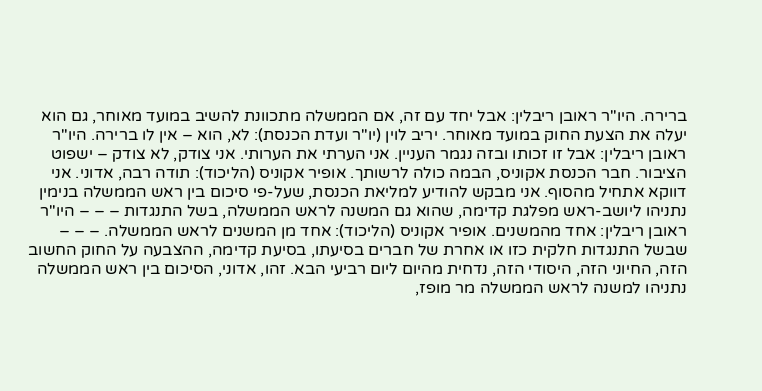ברירה. היו"ר ראובן ריבלין: אבל יחד עם זה, אם הממשלה מתכוונת להשיב במועד מאוחר, גם הוא יעלה את הצעת החוק במועד מאוחר. יריב לוין (יו"ר ועדת הכנסת): לא, הוא – אין לו ברירה. היו"ר ראובן ריבלין: אבל זו זכותו ובזה נגמר העניין. אני הערתי את הערותי. אני צודק, לא צודק – ישפוט הציבור. חבר הכנסת אקוניס, הבמה כולה לרשותך. אופיר אקוניס (הליכוד): תודה רבה, אדוני. אני דווקא אתחיל מהסוף. אני מבקש להודיע למליאת הכנסת, שעל-פי סיכום בין ראש הממשלה בנימין נתניהו ליושב-ראש מפלגת קדימה, שהוא גם המשנה לראש הממשלה, בשל התנגדות – – – היו"ר ראובן ריבלין: אחד מהמשנים. אופיר אקוניס (הליכוד): אחד מן המשנים לראש הממשלה. – – – שבשל התנגדות חלקית כזו או אחרת של חברים בסיעתו, בסיעת קדימה, ההצבעה על החוק החשוב הזה, החיוני הזה, היסודי הזה, נדחית מהיום ליום רביעי הבא. זהו, אדוני, הסיכום בין ראש הממשלה נתניהו למשנה לראש הממשלה מר מופז,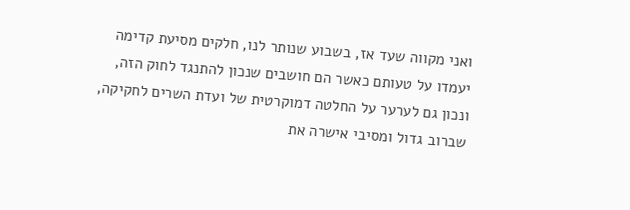ואני מקווה שעד אז, בשבוע שנותר לנו, חלקים מסיעת קדימה יעמדו על טעותם כאשר הם חושבים שנכון להתנגד לחוק הזה, ונכון גם לערער על החלטה דמוקרטית של ועדת השרים לחקיקה, שברוב גדול ומסיבי אישרה את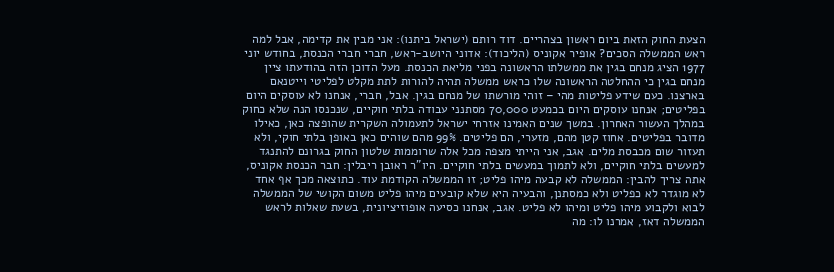הצעת החוק הזאת ביום ראשון בצהריים. דוד רותם (ישראל ביתנו): אני מבין את קדימה, אבל למה ראש הממשלה הסכים? אופיר אקוניס (הליכוד): אדוני היושב-ראש, חברי חברי הכנסת, בחודש יוני 1977 הציג מנחם בגין את ממשלתו הראשונה בפני מליאת הכנסת. מעל הדוכן הזה בהודעתו ציין מנחם בגין כי ההחלטה הראשונה שלו כראש ממשלה תהיה להורות לתת מקלט לפליטי וייטנאם בארצנו. כעם שידע פליטות מהי – זוהי מורשתו של מנחם בגין. אבל, חברי, אנחנו לא עוסקים היום בפליטים; אנחנו עוסקים היום בכמעט 70,000 מסתנני עבודה בלתי חוקיים, שנכנסו הנה שלא כחוק במהלך העשור האחרון. במשך שנים האמינו אזרחי ישראל לתעמולה השקרית שהופצה כאן, כאילו מדובר בפליטים. אחוז קטן מהם, מזערי, הם פליטים. 99% מהם שוהים כאן באופן בלתי חוקי, ולא תעזור שום מכבסת מלים. אגב, אני הייתי מצפה מכל אלה שרוממות שלטון החוק בגרונם להתנגד למעשים בלתי חוקיים, ולא לתמוך במעשים בלתי חוקיים. היו"ר ראובן ריבלין: חבר הכנסת אקוניס, אתה צריך להבין: הממשלה לא קבעה מיהו פליט; זו הממשלה הקודמת עוד. כתוצאה מכך אף אחד לא מוגדר לא כפליט ולא כמסתנן, והבעיה היא שלא קובעים מיהו פליט משום הקושי של הממשלה לבוא ולקבוע מיהו פליט ומיהו לא פליט. אגב, אנחנו כסיעה אופוזיציונית, בשעת שאלות לראש הממשלה דאז, אמרנו לו: מה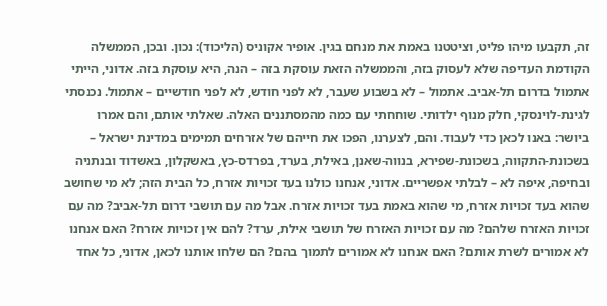זה, תקבעו מיהו פליט, וציטטנו באמת את מנחם בגין. אופיר אקוניס (הליכוד): נכון. ובכן, הממשלה הקודמת העדיפה שלא לעסוק בזה, והממשלה הזאת עוסקת בזה – הנה, היא עוסקת בזה. אדוני, הייתי אתמול בדרום תל-אביב. אתמול – לא בשבוע שעבר, לא לפני חודש, לא לפני חודשיים – אתמול. נכנסתי לגינת-לוינסקי, חלק מנוף ילדותי. שוחחתי עם כמה מהמסתננים האלה. שאלתי אותם, והם אמרו ביושר: באנו לכאן כדי לעבוד. והם, לצערנו, הפכו את חייהם של אזרחים תמימים במדינת ישראל – בשכונת-התקווה, בשכונת-שפירא, בנווה-שאנן, באילת, בערד, בפרדס-כץ, באשקלון, באשדוד ובנתניה ובחיפה, איפה לא – לבלתי אפשריים. אדוני, אנחנו כולנו בעד זכויות אזרח, כל הבית הזה; לא מי שחושב שהוא בעד זכויות אזרח, מי שהוא באמת בעד זכויות אזרח. אבל מה עם תושבי דרום תל-אביב? מה עם זכויות האזרח שלהם? מה עם זכויות האזרח של תושבי אילת, ערד? להם אין זכויות אזרח? האם אנחנו לא אמורים לשרת אותם? האם אנחנו לא אמורים לתמוך בהם? הם שלחו אותנו לכאן, אדוני, כל אחד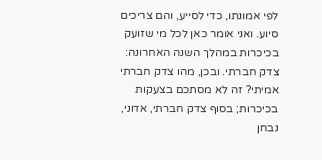לפי אמונתו, כדי לסייע, והם צריכים סיוע. ואני אומר כאן לכל מי שזועק בכיכרות במהלך השנה האחרונה: צדק חברתי. ובכן, מהו צדק חברתי אמיתי? זה לא מסתכם בצעקות בכיכרות; בסוף צדק חברתי, אדוני, נבחן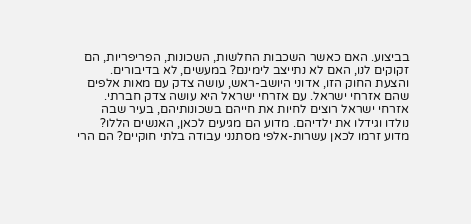בביצוע. האם כאשר השכבות החלשות, השכונות, הפריפריות, הם זקוקים לנו, האם לא נתייצב לימינם? במעשים, לא בדיבורים. והצעת החוק הזו, אדוני היושב-ראש, עושה צדק עם מאות אלפים שהם אזרחי ישראל. עם אזרחי ישראל היא עושה צדק חברתי. אזרחי ישראל רוצים לחיות את חייהם בשכונותיהם, בעיר שבה נולדו וגידלו את ילדיהם. מדוע הם מגיעים לכאן, האנשים הללו? מדוע זרמו לכאן עשרות-אלפי מסתנני עבודה בלתי חוקיים? הם הרי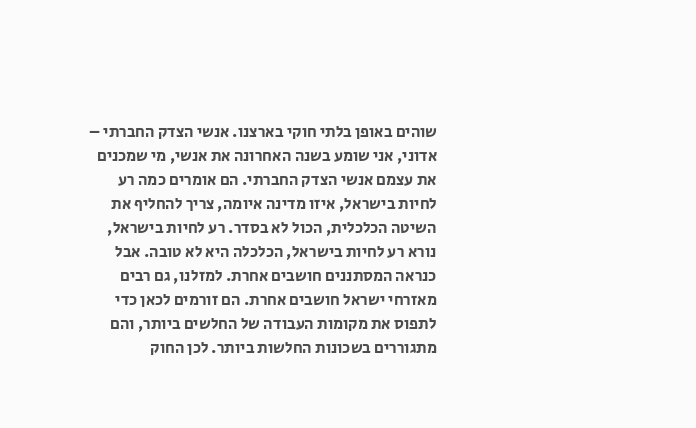שוהים באופן בלתי חוקי בארצנו. אנשי הצדק החברתי – אדוני, אני שומע בשנה האחרונה את אנשי, מי שמכנים את עצמם אנשי הצדק החברתי. הם אומרים כמה רע לחיות בישראל, איזו מדינה איומה, צריך להחליף את השיטה הכלכלית, הכול לא בסדר. רע לחיות בישראל, נורא רע לחיות בישראל, הכלכלה היא לא טובה. אבל כנראה המסתננים חושבים אחרת. למזלנו, גם רבים מאזרחי ישראל חושבים אחרת. הם זורמים לכאן כדי לתפוס את מקומות העבודה של החלשים ביותר, והם מתגוררים בשכונות החלשות ביותר. לכן החוק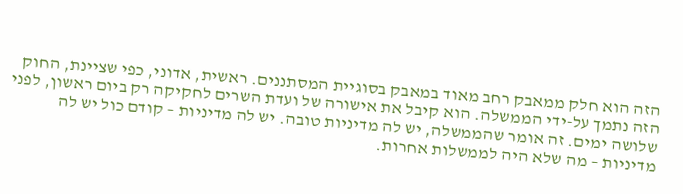הזה הוא חלק ממאבק רחב מאוד במאבק בסוגיית המסתננים. ראשית, אדוני, כפי שציינת, החוק הזה נתמך על-ידי הממשלה. הוא קיבל את אישורה של ועדת השרים לחקיקה רק ביום ראשון, לפני שלושה ימים. זה אומר שהממשלה, יש לה מדיניות טובה. יש לה מדיניות – קודם כול יש לה מדיניות – מה שלא היה לממשלות אחרות.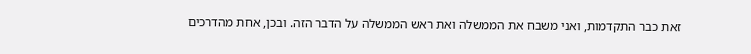זאת כבר התקדמות, ואני משבח את הממשלה ואת ראש הממשלה על הדבר הזה. ובכן, אחת מהדרכים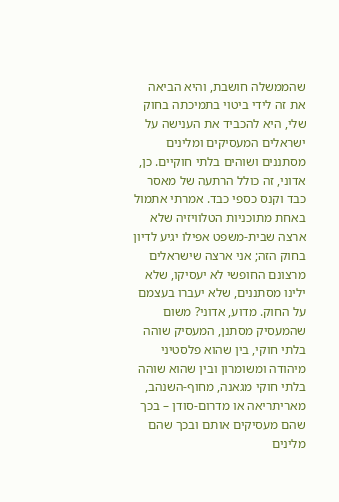שהממשלה חושבת, והיא הביאה את זה לידי ביטוי בתמיכתה בחוק שלי, היא להכביד את הענישה על ישראלים המעסיקים ומלינים מסתננים ושוהים בלתי חוקיים. כן, אדוני, זה כולל הרתעה של מאסר כבד וקנס כספי כבד. אמרתי אתמול באחת מתוכניות הטלוויזיה שלא ארצה שבית-משפט אפילו יגיע לדיון בחוק הזה; אני ארצה שישראלים מרצונם החופשי לא יעסיקו, שלא ילינו מסתננים, שלא יעברו בעצמם על החוק. מדוע, אדוני? משום שהמעסיק מסתנן, המעסיק שוהה בלתי חוקי, בין שהוא פלסטיני מיהודה ומשומרון ובין שהוא שוהה בלתי חוקי מגאנה, מחוף-השנהב, מאריתריאה או מדרום-סודן – בכך שהם מעסיקים אותם ובכך שהם מלינים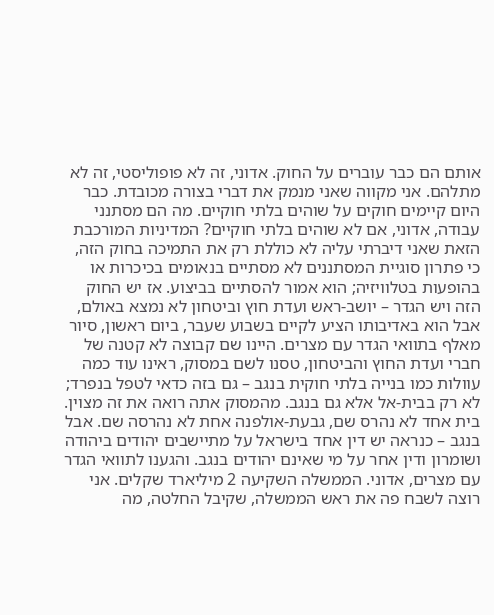אותם הם כבר עוברים על החוק. אדוני, זה לא פופוליסטי, זה לא מתלהם. אני מקווה שאני מנמק את דברי בצורה מכובדת. כבר היום קיימים חוקים על שוהים בלתי חוקיים. מה הם מסתנני עבודה, אדוני, אם לא שוהים בלתי חוקיים? המדיניות המורכבת הזאת שאני דיברתי עליה לא כוללת רק את התמיכה בחוק הזה, כי פתרון סוגיית המסתננים לא מסתיים בנאומים בכיכרות או בהופעות בטלוויזיה; הוא אמור להסתיים בביצוע. אז יש החוק הזה ויש הגדר – יושב-ראש ועדת חוץ וביטחון לא נמצא באולם, אבל הוא באדיבותו הציע לקיים בשבוע שעבר, ביום ראשון, סיור מאלף בתוואי הגדר עם מצרים. היינו שם קבוצה לא קטנה של חברי ועדת החוץ והביטחון, טסנו לשם במסוק, ראינו עוד כמה עוולות כמו בנייה בלתי חוקית בנגב – גם בזה כדאי לטפל בנפרד; לא רק בבית-אל אלא גם בנגב. מהמסוק אתה רואה את זה מצוין. בית אחד לא נהרס שם, גבעת-אולפנה אחת לא נהרסה שם. אבל בנגב – כנראה יש דין אחד בישראל על מתיישבים יהודים ביהודה ושומרון ודין אחר על מי שאינם יהודים בנגב. והגענו לתוואי הגדר עם מצרים, אדוני. הממשלה השקיעה 2 מיליארד שקלים. אני רוצה לשבח פה את ראש הממשלה, שקיבל החלטה, מה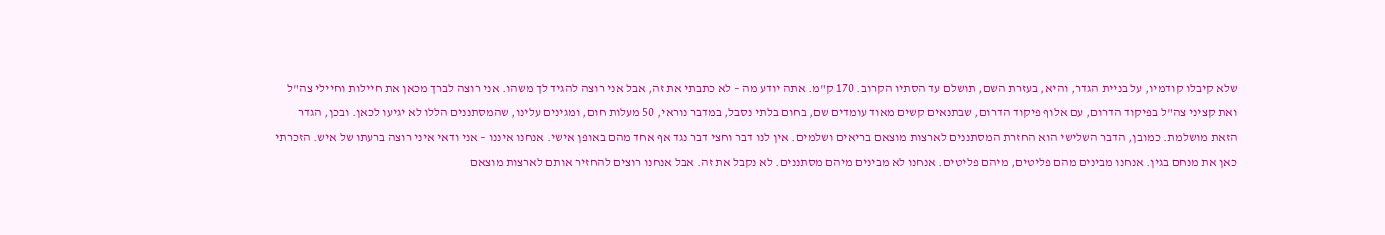שלא קיבלו קודמיו, על בניית הגדר, והיא, בעזרת השם, תושלם עד הסתיו הקרוב. 170 ק"מ. אתה יודע מה – לא כתבתי את זה, אבל אני רוצה להגיד לך משהו. אני רוצה לברך מכאן את חיילות וחיילי צה"ל ואת קציני צה"ל בפיקוד הדרום, עם אלוף פיקוד הדרום, שבתנאים קשים מאוד עומדים שם, בחום בלתי נסבל, במדבר נוראי, 50 מעלות חום, ומגינים עלינו, שהמסתננים הללו לא יגיעו לכאן. ובכן, הגדר הזאת מושלמת. כמובן, הדבר השלישי הוא החזרת המסתננים לארצות מוצאם בריאים ושלמים. אין לנו דבר וחצי דבר נגד אף אחד מהם באופן אישי. אנחנו איננו – אני ודאי איני רוצה ברעתו של איש. הזכרתי כאן את מנחם בגין. אנחנו מבינים מהם פליטים, מיהם פליטים. אנחנו לא מבינים מיהם מסתננים. לא נקבל את זה. אבל אנחנו רוצים להחזיר אותם לארצות מוצאם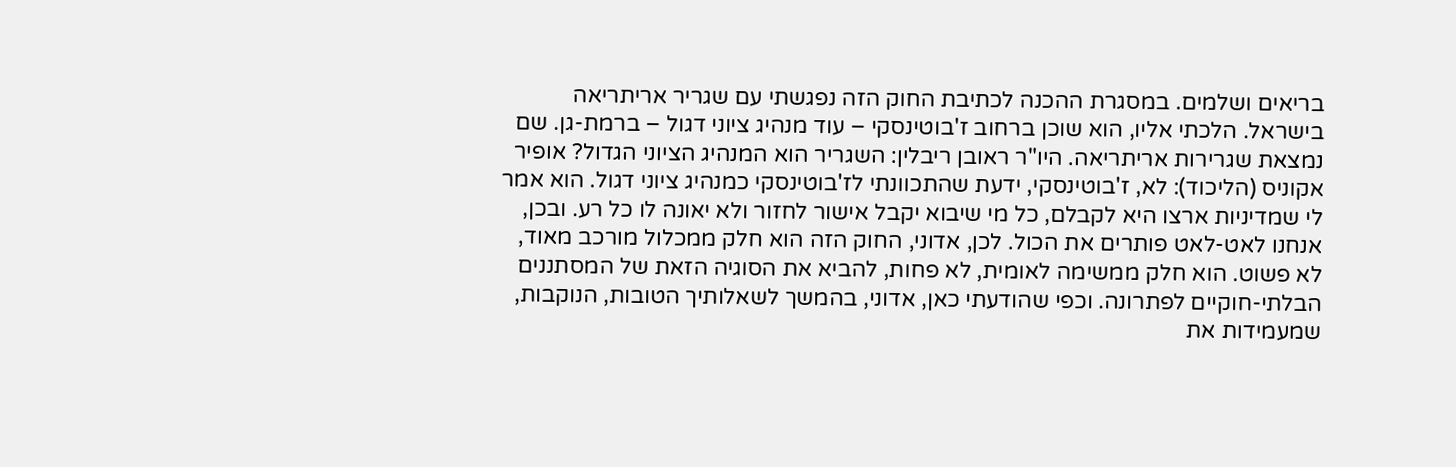בריאים ושלמים. במסגרת ההכנה לכתיבת החוק הזה נפגשתי עם שגריר אריתריאה בישראל. הלכתי אליו, הוא שוכן ברחוב ז'בוטינסקי – עוד מנהיג ציוני דגול – ברמת-גן. שם נמצאת שגרירות אריתריאה. היו"ר ראובן ריבלין: השגריר הוא המנהיג הציוני הגדול? אופיר אקוניס (הליכוד): לא, ז'בוטינסקי, ידעת שהתכוונתי לז'בוטינסקי כמנהיג ציוני דגול. הוא אמר לי שמדיניות ארצו היא לקבלם, כל מי שיבוא יקבל אישור לחזור ולא יאונה לו כל רע. ובכן, אנחנו לאט-לאט פותרים את הכול. לכן, אדוני, החוק הזה הוא חלק ממכלול מורכב מאוד, לא פשוט. הוא חלק ממשימה לאומית, לא פחות, להביא את הסוגיה הזאת של המסתננים הבלתי-חוקיים לפתרונה. וכפי שהודעתי כאן, אדוני, בהמשך לשאלותיך הטובות, הנוקבות, שמעמידות את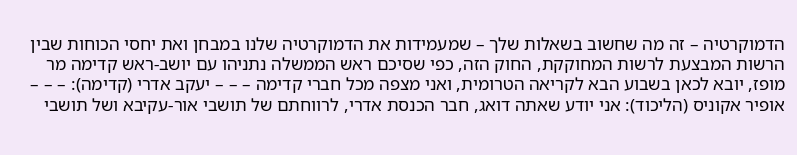הדמוקרטיה – זה מה שחשוב בשאלות שלך – שמעמידות את הדמוקרטיה שלנו במבחן ואת יחסי הכוחות שבין הרשות המבצעת לרשות המחוקקת, החוק הזה, כפי שסיכם ראש הממשלה נתניהו עם יושב-ראש קדימה מר מופז, יובא לכאן בשבוע הבא לקריאה הטרומית, ואני מצפה מכל חברי קדימה – – – יעקב אדרי (קדימה): – – – אופיר אקוניס (הליכוד): אני יודע שאתה דואג, חבר הכנסת אדרי, לרווחתם של תושבי אור-עקיבא ושל תושבי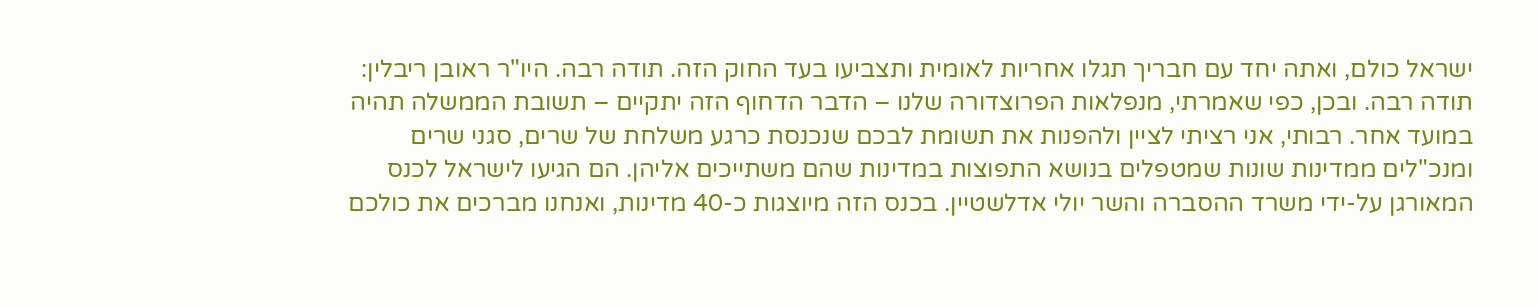ישראל כולם, ואתה יחד עם חבריך תגלו אחריות לאומית ותצביעו בעד החוק הזה. תודה רבה. היו"ר ראובן ריבלין: תודה רבה. ובכן, כפי שאמרתי, מנפלאות הפרוצדורה שלנו – הדבר הדחוף הזה יתקיים – תשובת הממשלה תהיה במועד אחר. רבותי, אני רציתי לציין ולהפנות את תשומת לבכם שנכנסת כרגע משלחת של שרים, סגני שרים ומנכ"לים ממדינות שונות שמטפלים בנושא התפוצות במדינות שהם משתייכים אליהן. הם הגיעו לישראל לכנס המאורגן על-ידי משרד ההסברה והשר יולי אדלשטיין. בכנס הזה מיוצגות כ-40 מדינות, ואנחנו מברכים את כולכם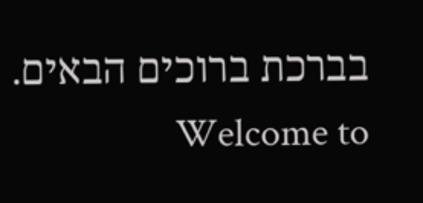בברכת ברוכים הבאים. Welcome to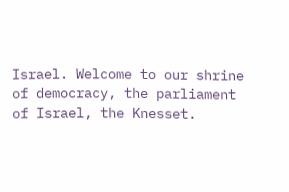Israel. Welcome to our shrine of democracy, the parliament of Israel, the Knesset.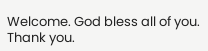Welcome. God bless all of you. Thank you.